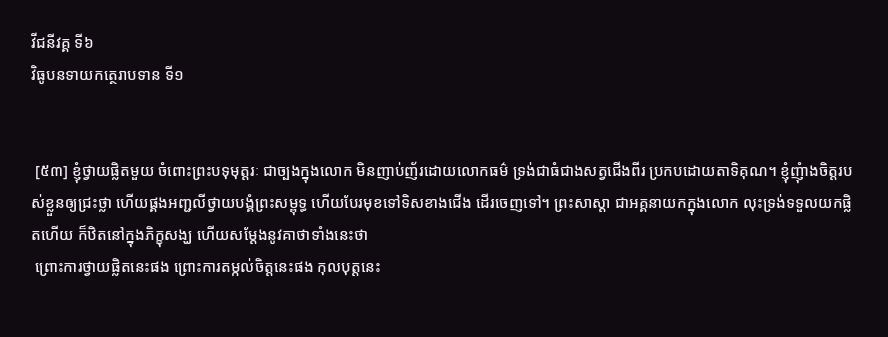វីជនីវគ្គ ទី៦
វិធូបនទាយកត្ថេរាបទាន ទី១


 [៥៣] ខ្ញុំថ្វាយផ្លិតមួយ ចំពោះព្រះបទុមុត្តរៈ ជាច្បងក្នុងលោក មិនញាប់ញ័រដោយលោកធម៌ ទ្រង់ជាធំជាងសត្វជើងពីរ ប្រកបដោយតាទិគុណ។ ខ្ញុំញុំាងចិត្តរបស់ខ្លួនឲ្យជ្រះថ្លា ហើយផ្គងអញ្ជលីថ្វាយបង្គំព្រះសម្ពុទ្ធ ហើយបែរមុខទៅទិសខាងជើង ដើរចេញទៅ។ ព្រះសាស្តា ជាអគ្គនាយកក្នុងលោក លុះទ្រង់ទទួលយកផ្លិតហើយ ក៏ឋិតនៅក្នុងភិក្ខុសង្ឃ ហើយសម្តែងនូវគាថាទាំងនេះថា
 ព្រោះការថ្វាយផ្លិតនេះផង ព្រោះការតម្កល់ចិត្តនេះផង កុលបុត្តនេះ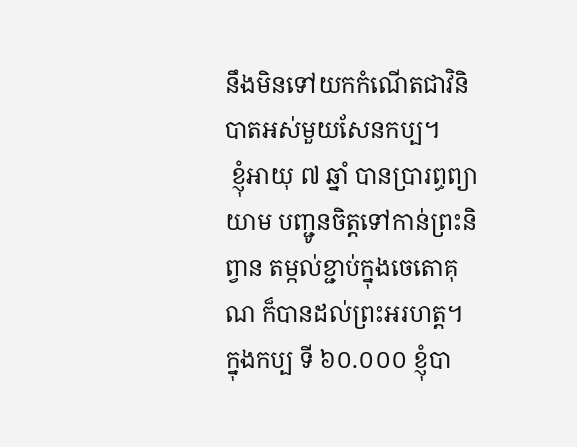នឹងមិនទៅយកកំណើតជាវិនិបាតអស់មួយសែនកប្ប។
 ខ្ញុំអាយុ ៧ ឆ្នាំ បានប្រារព្ធព្យាយាម បញ្ជូនចិត្តទៅកាន់ព្រះនិព្វាន តម្កល់ខ្ជាប់ក្នុងចេតោគុណ ក៏បានដល់ព្រះអរហត្ត។ ក្នុងកប្ប ទី ៦០.០០០ ខ្ញុំបា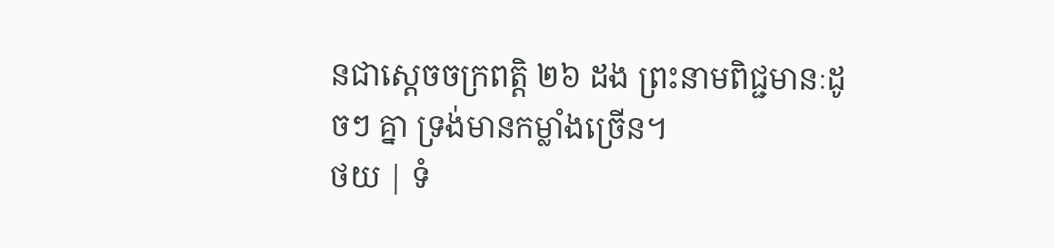នជាស្តេចចក្រពត្តិ ២៦ ដង ព្រះនាមពិជ្ជមានៈដូចៗ គ្នា ទ្រង់មានកម្លាំងច្រើន។
ថយ | ទំ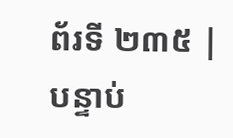ព័រទី ២៣៥ | បន្ទាប់